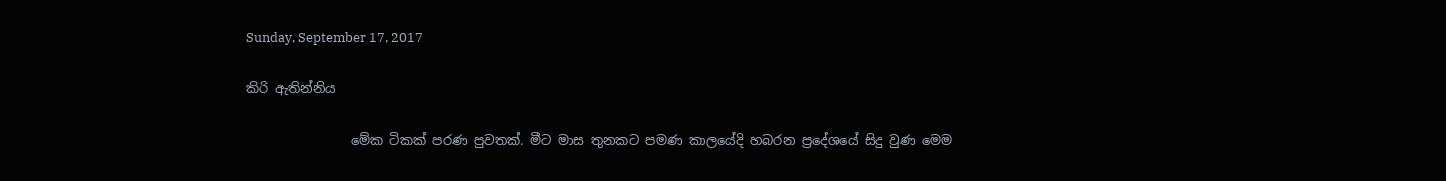Sunday, September 17, 2017

කිරි ඇතින්නිය

                මේක ටිකක් පරණ පුවතක්. මීට මාස තුනකට පමණ කාලයේදි හබරන ප්‍රදේශයේ සිදු වුණ මෙම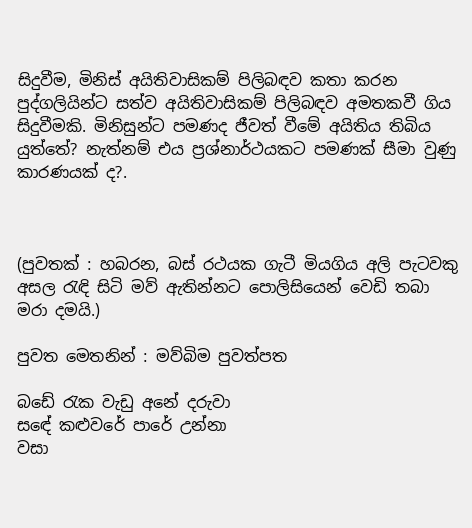සිදුවීම, මිනිස් අයිතිවාසිකම් පිලිබඳව කතා කරන පුද්ගලියින්ට සත්ව අයිතිවාසිකම් පිලිබඳව අමතකවී ගිය සිදුවීමකි. මිනිසුන්ට පමණද ජීවත් වීමේ අයිතිය තිබිය යුත්තේ? නැත්නම් එය ප්‍රශ්නාර්ථයකට පමණක් සීමා වුණු කාරණයක් ද?.



(පුවතක් : හබරන, බස් රථයක ගැටී මියගිය අලි පැටවකු අසල රැඳි සිටි මව් ඇතින්නට පොලිසියෙන් වෙඩි තබා මරා දමයි.)

පුවත මෙතනින් : මව්බිම පුවත්පත

බඩේ රැක වැඩු අනේ දරුවා
සඳේ කළුවරේ පාරේ උන්නා
වසා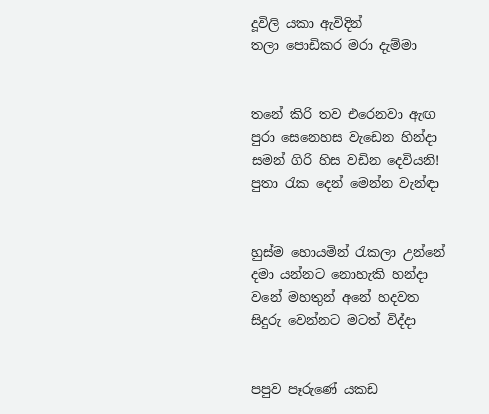දූවිලි යකා ඇවිදින්
තලා පොඩිකර මරා දැම්මා


තනේ කිරි තව එරෙනවා ඇඟ
පුරා සෙනෙහස වැඩෙන හින්දා
සමන් ගිරි හිස වඩින දෙවියනි!
පුතා රැක දෙන් මෙන්න වැන්ඳා


හුස්ම හොයමින් රැකලා උන්නේ
දමා යන්නට නොහැකි හන්දා
වනේ මහතුන් අනේ හදවත
සිදුරු වෙන්නට මටත් විද්දා


පපුව පෑරුණේ යකඩ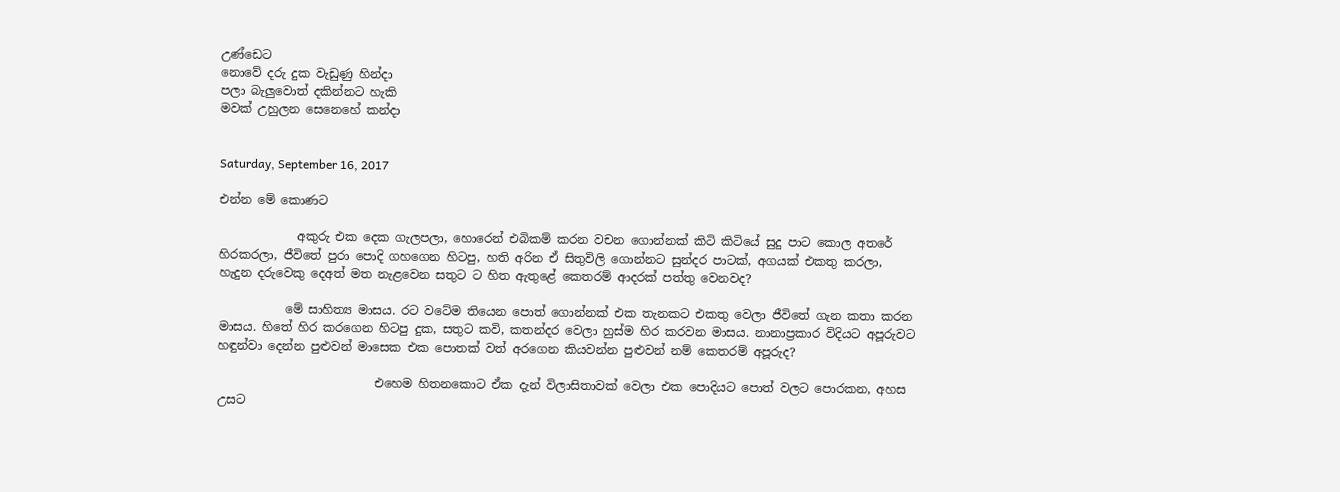උණ්ඩෙට
නොවේ දරු දුක වැඩුණු හින්දා
පලා බැලුවොත් දකින්නට හැකි
මවක් උහුලන සෙනෙහේ කන්දා


Saturday, September 16, 2017

එන්න මේ කොණට

             අකුරු එක දෙක ගැලපලා, හොරෙන් එබිකම් කරන වචන ගොන්නක් කිටි කිටියේ සුදු පාට කොල අතරේ හිරකරලා, ජීවිතේ පුරා පොදි ගහගෙන හිටපු, හති අරින ඒ සිතුවිලි ගොන්නට සුන්දර පාටක්, අගයක් එකතු කරලා, හැදුන දරුවෙකු දෙඅත් මත නැළවෙන සතුට ට හිත ඇතුළේ කෙතරම් ආදරක් පත්තු වෙනවද?

           මේ සාහිත්‍ය මාසය. රට වටේම තියෙන පොත් ගොන්නක් එක තැනකට එකතු වෙලා ජීවිතේ ගැන කතා කරන මාසය. හිතේ හිර කරගෙන හිටපු දුක, සතුට කවි, කතන්දර වෙලා හුස්ම හිර කරවන මාසය. නානාප්‍රකාර විදියට අපූරුවට හඳුන්වා දෙන්න පුළුවන් මාසෙක එක පොතක් වත් අරගෙන කියවන්න පුළුවන් නම් කෙතරම් අපූරුද?

                          එහෙම හිතනකොට ඒක දැන් විලාසිතාවක් වෙලා එක පොදියට පොත් වලට පොරකන, අහස උසට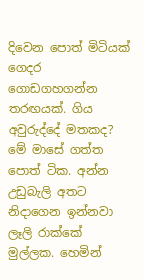දිවෙන පොත් මිටියක් ගෙදර ගොඩගහගන්න තරඟයක්. ගිය අවුරුද්දේ මතකද? මේ මාසේ ගත්ත පොත් ටික. අන්න උඩුබැලි අතට නිදාගෙන ඉන්නවා ලෑලි රාක්කේ මුල්ලක. හෙමින්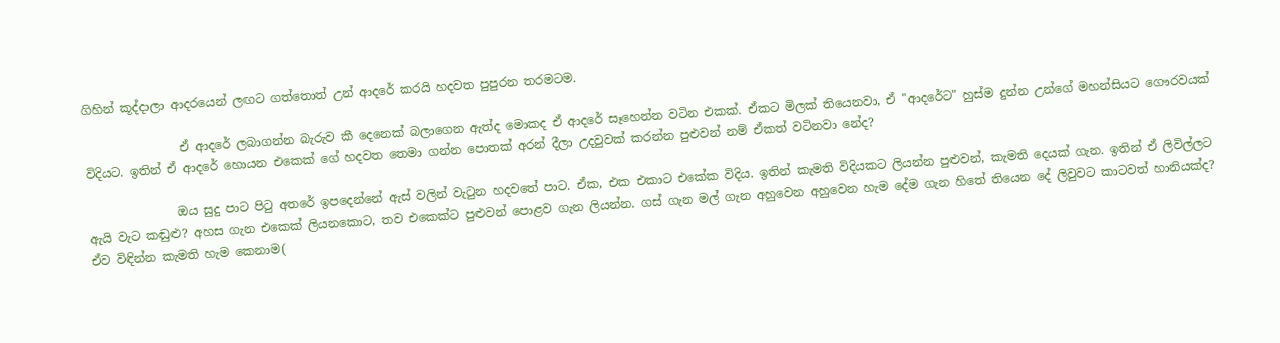ගිහින් කූද්දාලා ආදරයෙන් ලඟට ගත්තොත් උන් ආදරේ කරයි හදවත පුපුරන තරමටම.

                ඒ ආදරේ ලබාගන්න බැරුව කී දෙනෙක් බලාගෙන ඇත්ද මොකද ඒ ආදරේ සෑහෙන්න වටින එකක්. ඒකට මිලක් තියෙනවා, ඒ "ආදරේට" හුස්ම දුන්න උන්ගේ මහන්සියට ගෞරවයක් විදියට. ඉතින් ඒ ආදරේ හොයන එකෙක් ගේ හදවත තෙමා ගන්න පොතක් අරන් දීලා උදවුවක් කරන්න පුළුවන් නම් ඒකත් වටිනවා නේද?

               ඔය සුදු පාට පිටු අතරේ ඉපදෙන්නේ ඇස් වලින් වැටුන හදවතේ පාට. ඒක, එක එකාට එකේක විදිය. ඉතින් කැමති විදියකට ලියන්න පුළුවන්, කැමති දෙයක් ගැන. ඉතින් ඒ ලිවිල්ලට ඇයි වැට කඬුළු? අහස ගැන එකෙක් ලියනකොට, තව එකෙක්ට පුළුවන් පොළව ගැන ලියන්න. ගස් ගැන මල් ගැන අහුවෙන අහුවෙන හැම දේම ගැන හිතේ තියෙන දේ ලිවුවට කාටවත් හානියක්ද? ඒව විඳින්න කැමති හැම කෙනාම(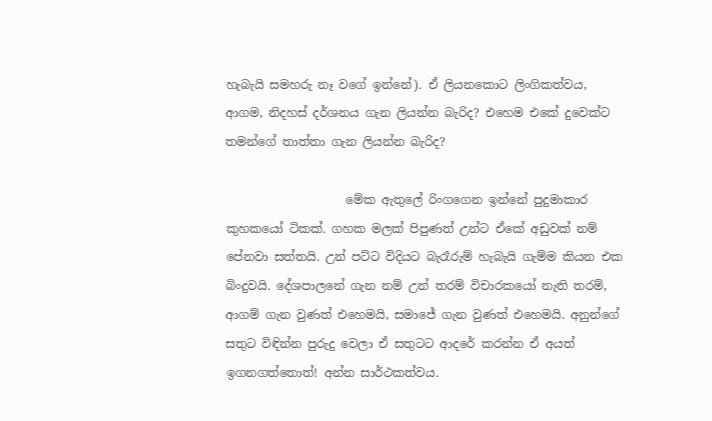හැබැයි සමහරු නෑ වගේ ඉන්නේ). ඒ ලියනකොට ලිංගිකත්වය, ආගම, නිදහස් දර්ශනය ගැන ලියන්න බැරිද? එහෙම එකේ දුවෙක්ට තමන්ගේ තාත්තා ගැන ලියන්න බැරිද?

                    මේක ඇතුලේ රිංගගෙන ඉන්නේ පුදුමාකාර කුහකයෝ ටිකක්. ගහක මලක් පිපුණත් උන්ට ඒකේ අඩුවක් නම් පේනවා සත්තයි. උන් පට්ට විදියට බැරෑරුම් හැබැයි ගැම්ම කියන එක බිංදුවයි. දේශපාලනේ ගැන නම් උන් තරම් විචාරකයෝ නැති තරම්, ආගම් ගැන වුණත් එහෙමයි, සමාජේ ගැන වුණත් එහෙමයි. අනුන්ගේ සතුට විඳින්න පුරුදු වෙලා ඒ සතුටට ආදරේ කරන්න ඒ අයත් ඉගනගත්තොත්! අන්න සාර්ථකත්වය.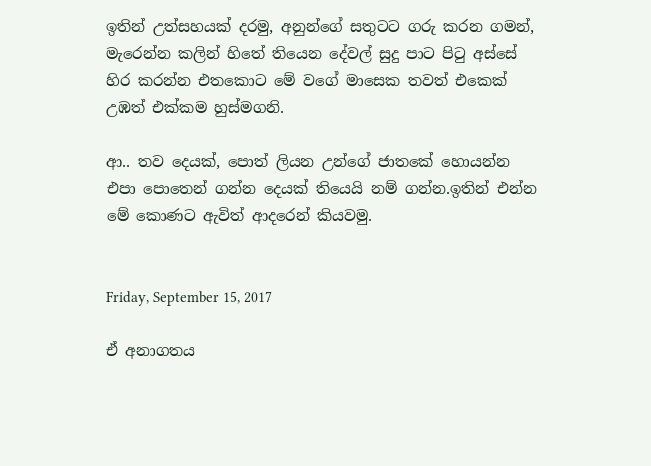ඉතින් උත්සහයක් දරමු, අනුන්ගේ සතුටට ගරු කරන ගමන්, මැරෙන්න කලින් හිතේ තියෙන දේවල් සුදු පාට පිටු අස්සේ හිර කරන්න එතකොට මේ වගේ මාසෙක තවත් එකෙක් උඹත් එක්කම හුස්මගනි.

ආ.. තව දෙයක්, පොත් ලියන උන්ගේ ජාතකේ හොයන්න එපා පොතෙන් ගන්න දෙයක් තියෙයි නම් ගන්න.ඉතින් එන්න මේ කොණට ඇවිත් ආදරෙන් කියවමු.


Friday, September 15, 2017

ඒ අනාගතය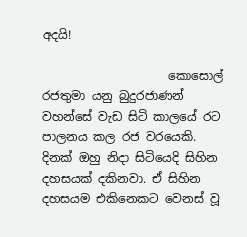අදයි!

                     කොසොල් රජතුමා යනු බුදුරජාණන් වහන්සේ වැඩ සිටි කාලයේ රට පාලනය කල රජ වරයෙකි. දිනක් ඔහු නිදා සිටියෙදි සිහින දහසයක් දකිනවා. ඒ සිහින දහසයම එකිනෙකට වෙනස් වූ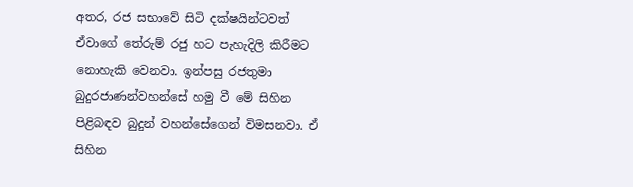අතර, රජ සභාවේ සිටි දක්ෂයින්ටවත් ඒවාගේ තේරුම් රජු හට පැහැදිලි කිරීමට නොහැකි වෙනවා. ඉන්පසු රජතුමා බුදුරජාණන්වහන්සේ හමු වී මේ සිහින පිළිබඳව බුදුන් වහන්සේගෙන් විමසනවා. ඒ සිහින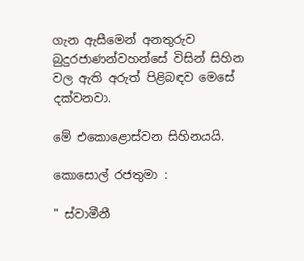ගැන ඇසීමෙන් අනතුරුව බුදුරජාණන්වහන්සේ විසින් සිහින වල ඇති අරුත් පිළිබඳව මෙසේ දක්වනවා.

මේ එකොළොස්වන සිහිනයයි.

කොසොල් රජතුමා :

" ස්වාමීනී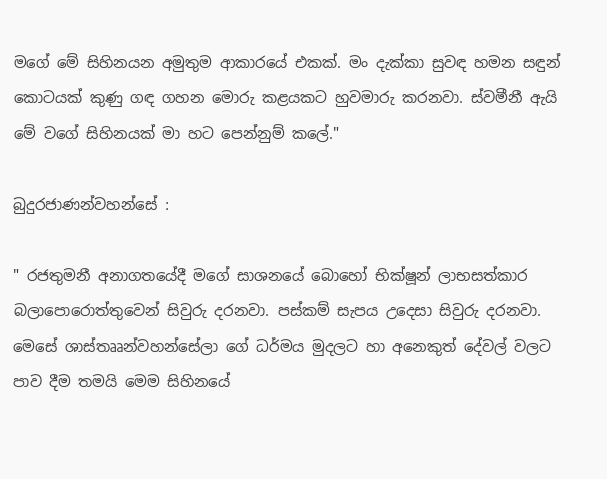මගේ මේ සිහිනයන අමුතුම ආකාරයේ එකක්. මං දැක්කා සුවඳ හමන සඳුන් කොටයක් කුණු ගඳ ගහන මොරු කළයකට හුවමාරු කරනවා. ස්වමීනී ඇයි මේ වගේ සිහිනයක් මා හට පෙන්නුම් කලේ."

බුදුරජාණන්වහන්සේ :

" රජතුමනී අනාගතයේදී මගේ සාශනයේ බොහෝ භික්ෂූන් ලාභසත්කාර බලාපොරොත්තුවෙන් සිවුරු දරනවා. පස්කම් සැපය උදෙසා සිවුරු දරනවා. මෙසේ ශාස්තෲන්වහන්සේලා ගේ ධර්මය මුදලට හා අනෙකුත් දේවල් වලට පාව දීම තමයි මෙම සිහිනයේ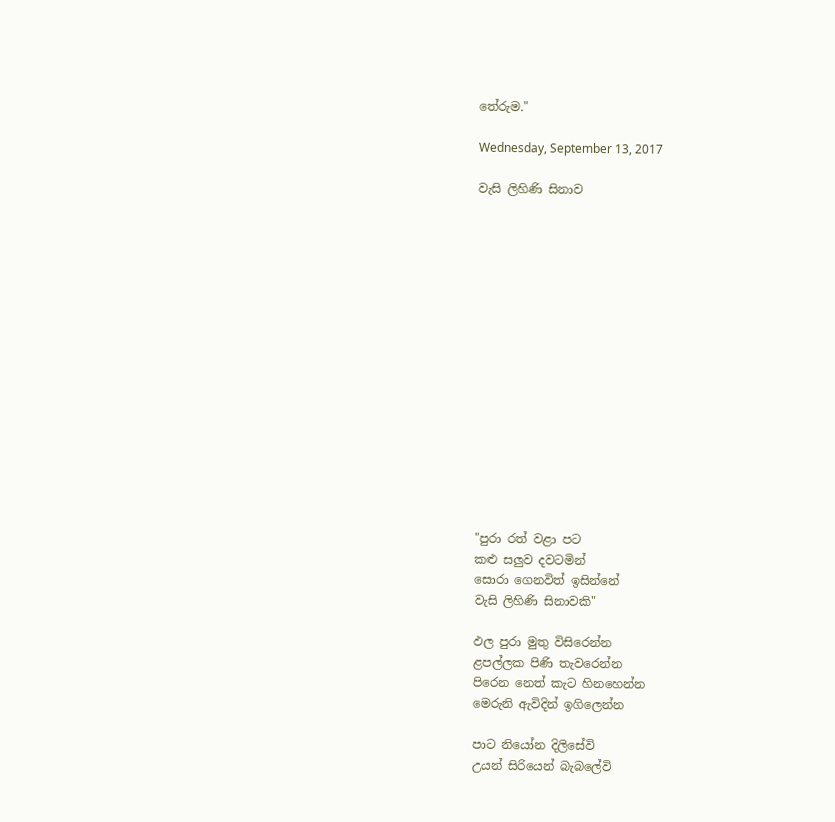තේරුම."

Wednesday, September 13, 2017

වැසි ලිහිණි සිනාව
















"පුරා රත් වළා පට
කළු සලුව දවටමින්
සොරා ගෙනවිත් ඉසින්නේ
වැසි ලිහිණි සිනාවකි"

ඵල පුරා මුතු විසිරෙන්න
ළපල්ලක පිණි තැවරෙන්න
පිරෙන නෙත් කැට හිනහෙන්න
මෙරුනි ඇවිදින් ඉගිලෙන්න

පාට නියෝන දිලිසේවි
උයන් සිරියෙන් බැබලේවි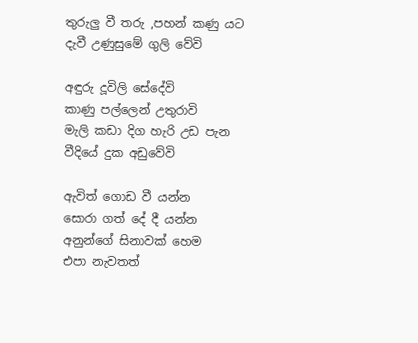තුරුලු වී තරු ,පහන් කණු යට
දැවී උණුසුමේ ගුලි වේවි

අඳුරු දූවිලි සේදේවි
කාණු පල්ලෙන් උතුරාවි
මැලි කඩා දිග හැරි උඩ පැන
වීදියේ දුක අඩුවේවි

ඇවිත් ගොඩ වී යන්න
සොරා ගත් දේ දී යන්න
අනුන්ගේ සිනාවක් හෙම
එපා නැවතත්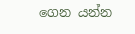ගෙන යන්න